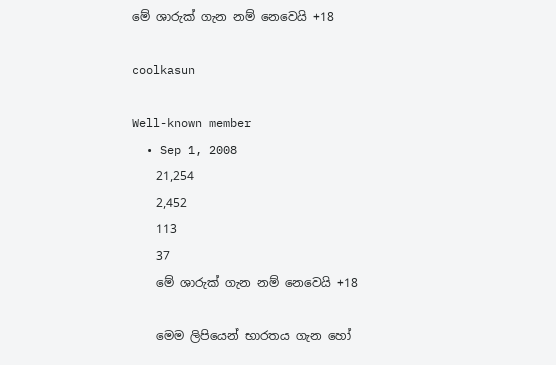මේ ශාරුක් ගැන නම් නෙවෙයි +18

coolkasun

Well-known member
  • Sep 1, 2008
    21,254
    2,452
    113
    37
    මේ ශාරුක් ගැන නම් නෙවෙයි +18

    මෙම ලිපියෙන් භාරතය ගැන හෝ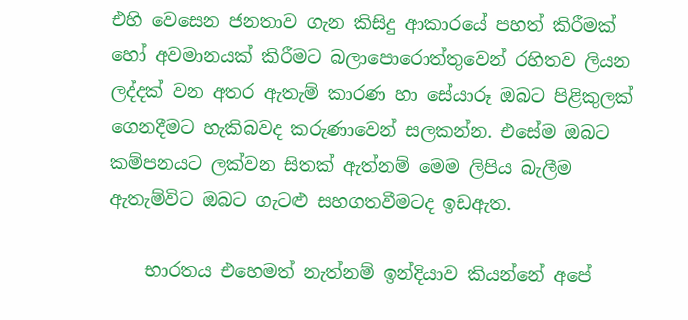එහි වෙසෙන ජනතාව ගැන කිසිදු ආකාරයේ පහත් කිරීමක් හෝ අවමානයක් කිරීමට බලාපොරොත්තුවෙන් රහිතව ලියන ලද්දක් වන අතර ඇතැම් කාරණ හා සේයාරූ ඔබට පිළිකුලක් ගෙනදීමට හැකිබවද කරුණාවෙන් සලකන්න. එසේම ‍ඔබට කම්පනයට ලක්වන සිතක් ඇත්නම් මෙම ලිපිය බැලීම ඇතැම්විට ඔබට ගැටළු සහගතවීමටද ඉඩඇත.

    භාරතය එහෙමත් නැත්නම් ඉන්දියා‍ව කියන්නේ අපේ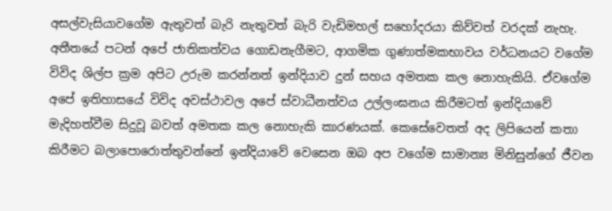අසල්වැසියාවගේම ඇතුවත් බැරි නැතුවත් බැරි වැඩිමහල් සහෝදරයා කිව්වත් වරදක් නැහැ. අතීතයේ පටන් අපේ ජාතිකත්වය ගොඩනැගීමට, ආගමික ගුණාත්මකභාවය වර්ධනයට වගේම විවිද ශිල්ප ක්‍රම අපිට උරුම කරන්නත් ඉන්දියාව දුන් සහය අමතක කල නොහැකියි. ඒවගේම අපේ ඉතිහාසයේ විවිද අවස්ථාවල අපේ ස්වාධීනත්වය උල්ලංඝනය කිරීමටත් ඉන්දියාවේ මැදිහත්වීම සිදුවූ බවත් අමතක කල නොහැකි කාරණයක්. කෙසේවෙතත් අද ලිපියෙන් කතා කිරීමට බලාපොරොත්තුවන්නේ ඉන්දියාවේ වෙසෙන ඔබ අප වගේම සාමාන්‍ය මිනිසුන්ගේ ජීවන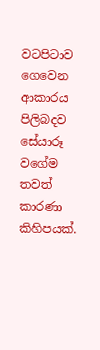වටපිටාව ගෙවෙන ආකාරය පිලිබදව සේයාරූ වගේම තවත් කාරණා කිහිපයක්.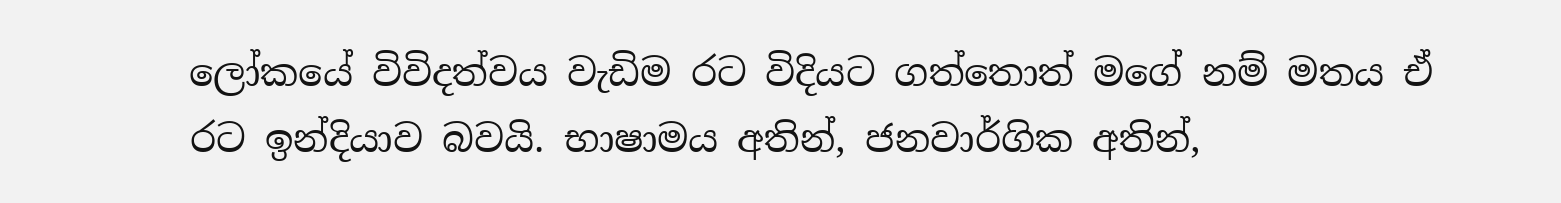ලෝකයේ විවිදත්වය වැඩිම රට විදියට ගත්තොත් මගේ නම් මතය ඒ රට ඉන්දියාව බවයි. භාෂාමය අතින්, ජනවාර්ගික අතින්,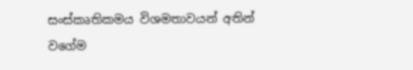සංස්කෘතිකමය විශමතාවයන් අතින් වගේම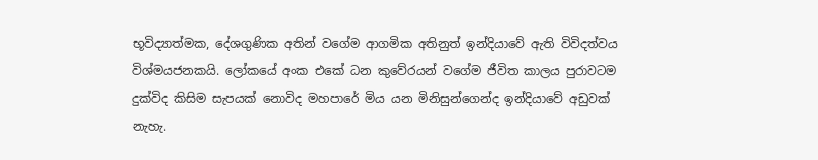භූවිද්‍යාත්මක, දේශගුණික අතින් වගේම ආගමික අතිනුත් ඉන්දියාවේ ඇති විවිදත්වය විශ්මයජනකයි. ලෝකයේ අංක එකේ ධන කුවේරයන් වගේම ජීවිත කාලය පුරාවටම දුක්විද කිසිම සැපයක් නොවිද මහපාරේ මිය යන මිනිසුන්ගෙන්ද ඉන්දියාවේ අඩුවක් නැහැ.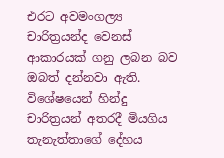එ‍රට අවමංගල්‍ය චාරිත්‍රයන්ද වෙනස් ආකාරයක් ගනු ලබන බව ඔබත් දන්නවා ඇති. විශේෂයෙන් හින්දු චාරිත්‍රයන් අතරදී මියගිය තැනැත්තාගේ දේහය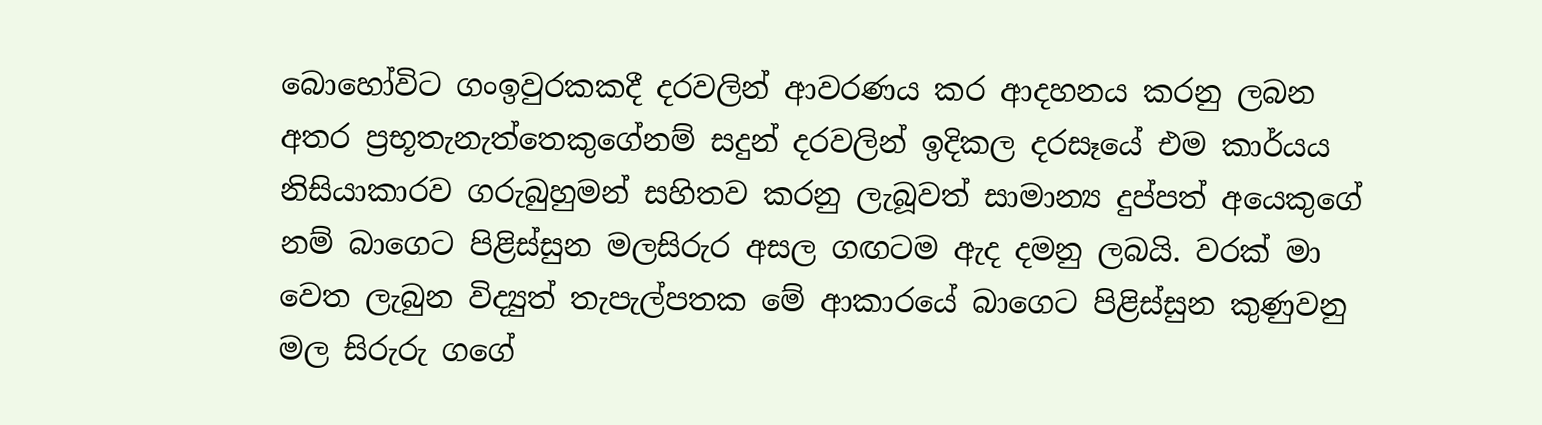බොහෝවිට ගංඉවුරකකදී දරවලින් ආවරණය කර ආදහනය කරනු ලබන අතර ප්‍රභූතැනැත්තෙකුගේනම් සදුන් දරවලින් ඉදිකල දර‍සෑයේ එම කාර්යය නිසියාකාරව ගරුබුහුමන් සහිතව කරනු ලැබූවත් සාමාන්‍ය දුප්පත් අයෙකු‍‍ගේ නම් බාගෙට පිළිස්සුන මලසිරුර අසල ගඟටම ඇද දමනු ලබයි. වරක් මා වෙත ලැබුන විද්‍යුත් තැපැල්පතක මේ ආකාරයේ බාගෙට පිළිස්සුන කුණුවනු මල සිරුරු ගගේ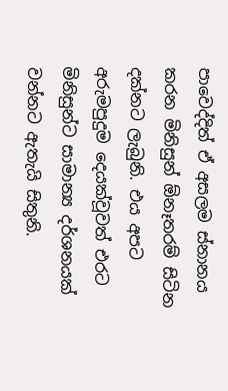පාවෙද්දිත් ඒ අසලම ස්නානය කරන මිනිසුන් ඕනෑතරම් සිටින දක්නට ලැබුනි. එය අපට අරුමපුදුම දෙයක්වූවත් එරට මිනිසුන්ට සාමාන්‍ය දර්ශනයක් වන්නට ඇතැයි සිතුනි.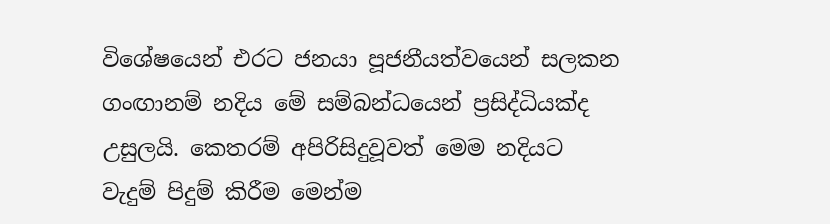විශේෂයෙන් එරට ජනයා පූජනීයත්වයෙන් සලකන ගංඟානම් නදිය මේ සම්බන්ධයෙන් ප්‍රසිද්ධියක්ද උසුලයි. කෙතරම් අපිරිසිදුවූවත් මෙම නදියට වැදුම් පිදුම් කිරීම මෙන්ම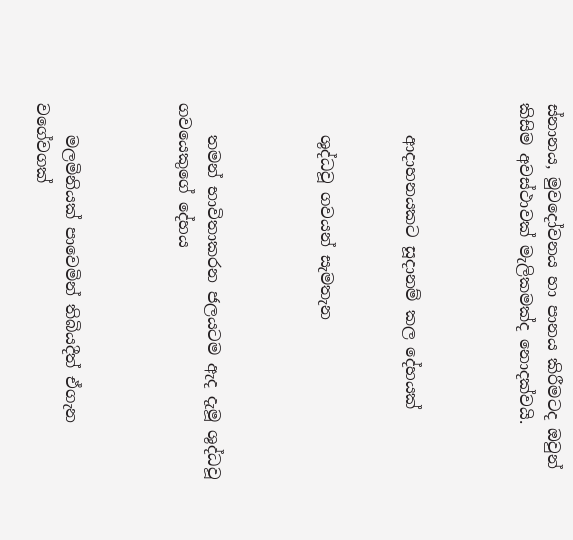ස්නානය, මුවදෝවනය හා පානය කිරීමටද ඔවුන් කිසිම අවස්ථාවක් මැලිකමක්ද නොදක්වයි.



    ආදාහනයකට සූදානම් කල දේහයක්


    ශුද්ධවූ ගවයන් සැමතැන



    තමන් භාවිතාකරන ජලයටම ඇද දැමූ ශුද්ධවූ ගවයෙකුගේ දේහය



    මලමිනියක් පාවෙමින් තිබියදීත් ඒගැන වගේවගක්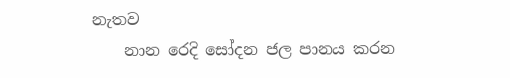නැතව
    නාන රෙදි සෝදන ජල පානය කරන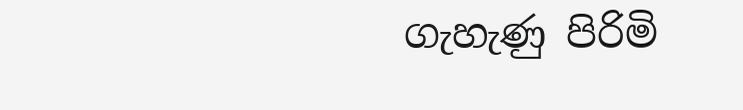ගැහැණු පිරිමි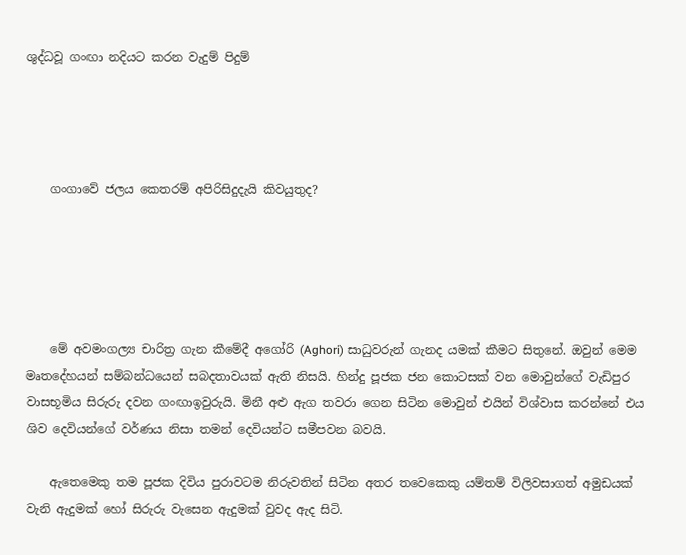ශුද්ධවූ ගංඟා නදියට කරන වැදුම් පිදුම්




    ගංගාවේ ජලය කෙතරම් අපිරිසිදුදැයි කිවයුතුද?





    මේ අවමංගල්‍ය චාරිත්‍ර ගැන කීමේදී අගෝරි (Aghori) සාධුවරුන් ගැනද යමක් කීමට සිතුනේ. ඔවුන් මෙම මෘතදේහයන් සම්බන්ධයෙන් සබදතාවයක් ඇති නිසයි. හින්දු පූජක ජන ‍කොටසක් වන මොවුන්ගේ වැඩිපුර වාසභූමිය සිරුරු දවන ගංඟාඉවුරුයි. මිනී අළු ඇග තවරා ගෙන සිටින මොවුන් එයින් විශ්වාස කරන්නේ එය ශිව දෙවියන්ගේ වර්ණය නිසා තමන් දෙවියන්ට සමීපවන බවයි.

    ඇතෙමෙකු තම පූජක දිවිය පුරාවටම නිරුවතින් සිටින අතර තවෙකෙකු යම්තම් විලිවසාගත් අමුඩයක් වැනි ඇදුමක් හෝ සිරුරු වැසෙන ඇදුමක් වුවද ඇද සිටි.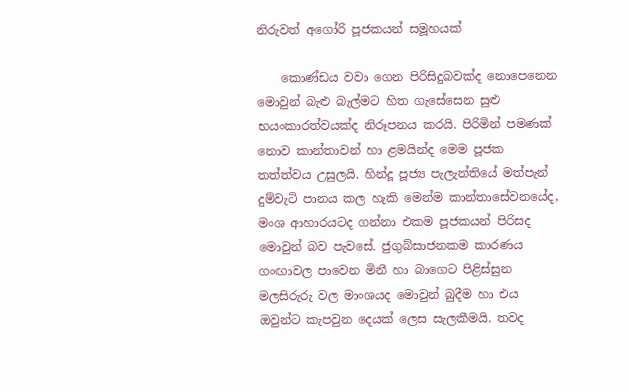නිරුවත් අගෝරි පූජකයන් සමූහයක්

    කොණ්ඩය වවා ගෙන පිරිසිදුබවක්ද නොපෙනෙන මොවුන් බැළු බැල්මට හිත ගැසේසෙන සුළු භයංකාරත්වයක්ද නිරූපනය කරයි. පිරිමින් පමණක් නොව කාන්තාවන් හා ළමයින්ද මෙම පූජක තත්ත්වය උසුලයි. හින්දූ පූජ්‍ය පැලැන්තියේ මත්පැන් දුම්වැටි පානය කල හැකි මෙන්ම කාන්තාසේවනයේද, මංශ ආහාරයටද ගන්නා එකම පූජකයන් පිරිසද මොවුන් බව පැවසේ. ජුගුබ්සාජනකම කාරණය ගංඟාවල පාවෙන මිනී හා බාගෙට පිළිස්සුන මලසිරුරු වල මාංශයද මොවුන් බුදීම හා එය ඔවුන්ට කැපවුන දෙයක් ලෙස සැලකීමයි. තවද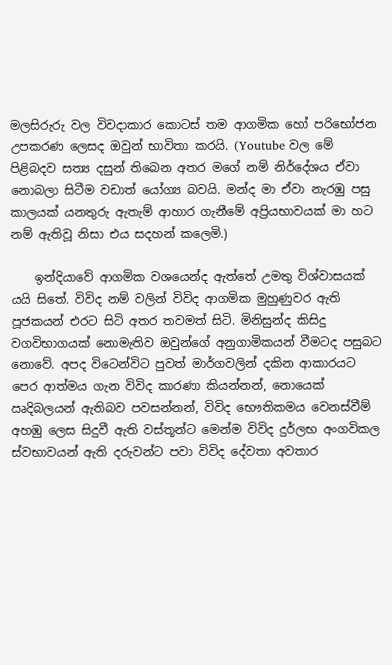මලසිරුරු වල විවදාකාර කොටස් තම ආගමික හෝ පරිභෝජන උපකරණ ලෙසද ඔවුන් භාවිතා කරයි. (Youtube වල මේ පිළිබදව සත්‍ය දසුන් තිබෙන අතර මගේ නම් නිර්දේශය ඒවා නොබලා සිටීම වඩාත් යෝග්‍ය බවයි. මන්ද මා ඒවා නැරඹු පසු කාලයක් යනතුරු ඇතැම් ආහාර ගැනීමේ අප්‍රියභාවයක් මා හට නම් ඇතිවූ නිසා එය සදහන් කලෙමි.)

    ඉන්දියාවේ ආගමික වශයෙන්ද ඇත්තේ උමතු විශ්වාසයක් යයි සිතේ. විවිද නම් වලින් විවිද ආගමික මුහුණුවර ඇති පූජකයන් එරට සිටි අතර තවමත් සිටි. මිනිසුන්ද කිසිදු වගවිභාගයක් නොමැතිව ඔවුන්ගේ අනුගාමිකයන් වීමටද පසුබට නොවේ. අපද විටෙන්විට පුවත් මාර්ගවලින් දකින ආකාරයට පෙර ආත්මය ගැන විවිද කාරණා කියන්නන්, නොයෙක් ඍදිබලයන් ඇතිබව පවසන්නන්, විවිද ‍භෞතිකමය වෙනස්වීම් අහඹු ලෙස සිදුවී ඇති වස්තූන්ට මෙන්ම විවිද දුර්ලභ අංගවිකල ස්වභාවයන් ඇති දරුවන්ට පවා විවිද දේවතා අවතාර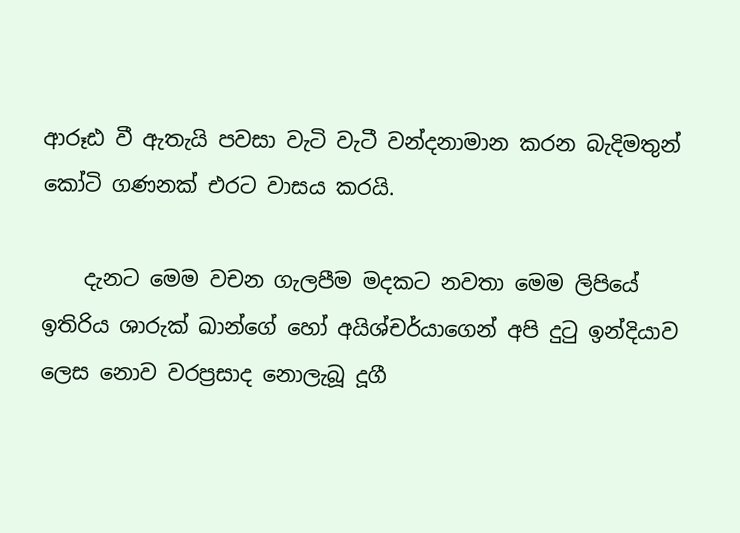ආරූඪ වී ඇතැයි පවසා වැටි වැටී වන්දනාමාන කරන බැදිමතුන් කෝටි ගණනක් එරට වාසය කරයි.

    දැනට මෙම වචන ගැලපීම මදකට නවතා මෙම ලිපියේ ඉතිරිය ශාරුක් ඛාන්ගේ හෝ අයිශ්චර්යාගෙන් අපි දුටු ඉන්දියාව ලෙස නොව වරප්‍රසාද නොලැබූ දූගී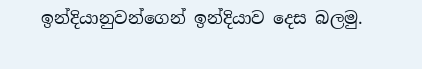ඉන්දියානුවන්ගෙන් ඉන්දියාව දෙස බලමු.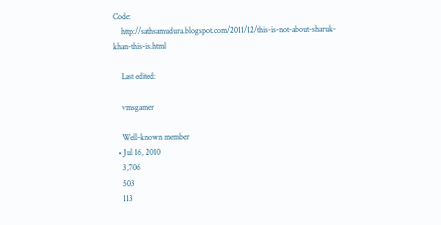Code:
    http://sathsamudura.blogspot.com/2011/12/this-is-not-about-sharuk-khan-this-is.html

    Last edited:

    vmsgamer

    Well-known member
  • Jul 16, 2010
    3,706
    503
    113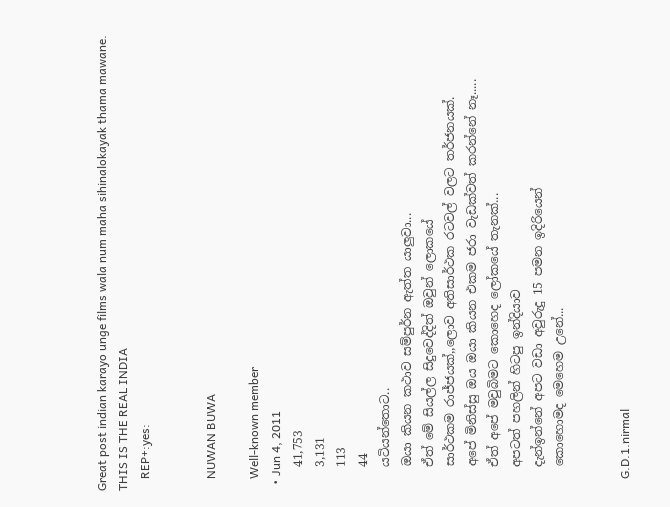Great post indian karayo unge films wala num maha sihinalokayak thama mawane. THIS IS THE REAL INDIA
    REP+:yes:


    NUWAN BUWA

    Well-known member
  • Jun 4, 2011
    41,753
    3,131
    113
    44
    යටියන්තොට..
    ඔයා කියන කථාව සම්පුර්න ඇත්ත යාලුවා...
    ඒත් මේ සියල්ල සිදුවෙද්දිත් ඔවුන් ලොකයේ
    සාර්ථකම රාජ්ජයක්,,ලොව අතිසාර්ථක රටවල් වලට තර්ජනයක්.
    අපේ මිනිස්සු ඔය ඔයා කියන එකම ජරා වැඩක්වත් කරන්නේ නෑ.....
    ඒත් අපේ මවුබිමට කොහෙද ලෝකයේ තැනක්...
    අපටත් පහලින් හිටපු ඉන්දියාව
    දැන්ඉන්නේ අපට වඩා අවුරුදු 15 පමන ඉදිරියෙන්
    කොහොමද මෙහෙම උනේ...


    G.D.1.nirmal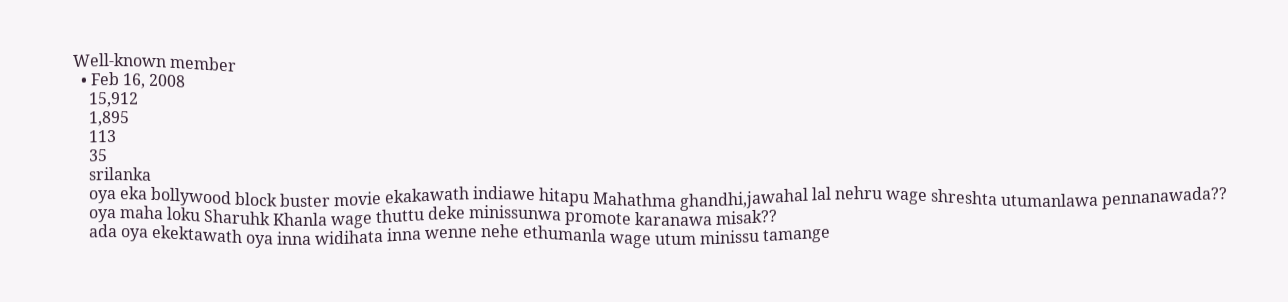Well-known member
  • Feb 16, 2008
    15,912
    1,895
    113
    35
    srilanka
    oya eka bollywood block buster movie ekakawath indiawe hitapu Mahathma ghandhi,jawahal lal nehru wage shreshta utumanlawa pennanawada??
    oya maha loku Sharuhk Khanla wage thuttu deke minissunwa promote karanawa misak??
    ada oya ekektawath oya inna widihata inna wenne nehe ethumanla wage utum minissu tamange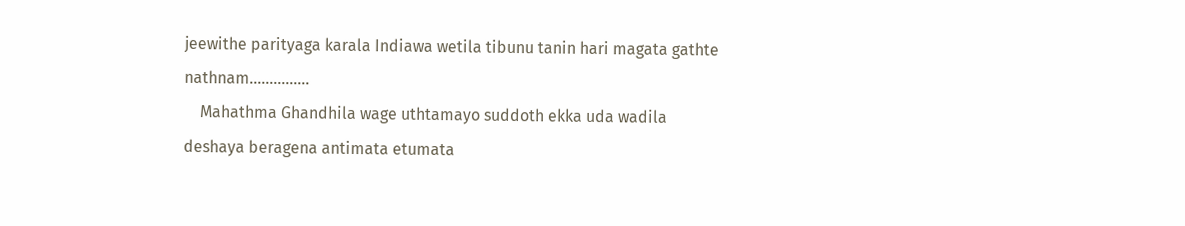jeewithe parityaga karala Indiawa wetila tibunu tanin hari magata gathte nathnam...............
    Mahathma Ghandhila wage uthtamayo suddoth ekka uda wadila deshaya beragena antimata etumata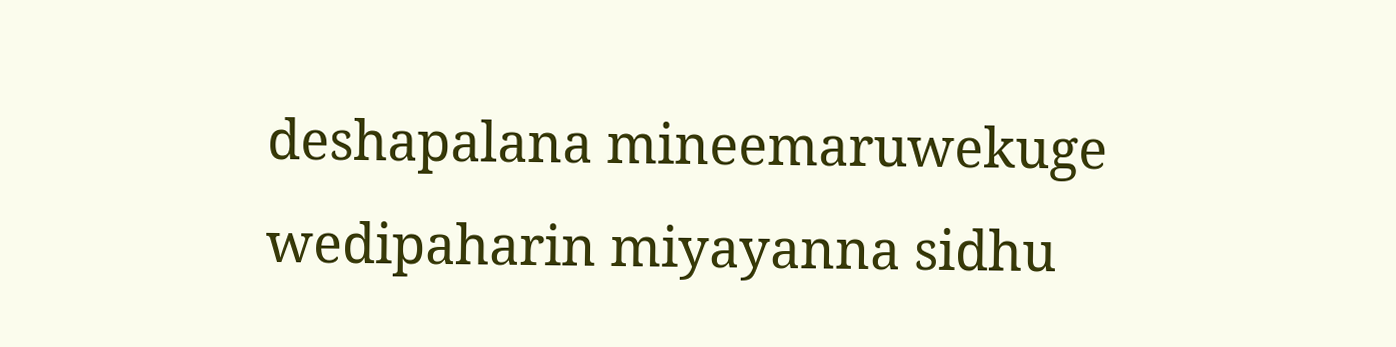deshapalana mineemaruwekuge wedipaharin miyayanna sidhu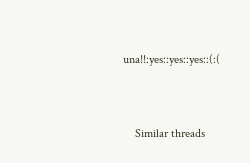una!!:yes::yes::yes::(:(


    Similar threads